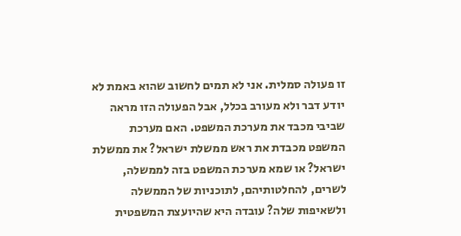זו פעולה סמלית. אני לא תמים לחשוב שהוא באמת לא יודע דבר ולא מעורב בכלל, אבל הפעולה הזו מראה שביבי מכבד את מערכת המשפט. האם מערכת המשפט מכבדת את ראש ממשלת ישראל? את ממשלת ישראל? או שמא מערכת המשפט בזה לממשלה, לשרים, להחלטותיהם, לתוכניות של הממשלה ולשאיפות שלה? עובדה היא שהיועצת המשפטית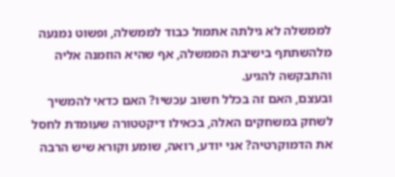לממשלה לא גילתה אתמול כבוד לממשלה, ופשוט נמנעה מלהשתתף בישיבת הממשלה, אף שהיא הוזמנה אליה והתבקשה להגיע.
ובעצם, האם זה בכלל חשוב עכשיו? האם כדאי להמשיך לשחק במשחקים האלה, בכאילו דיקטטורה שעומדת לחסל את הדמוקרטיה? אני יודע, רואה, שומע וקורא שיש הרבה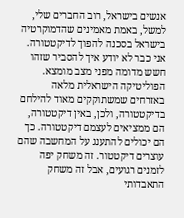אנשים בישראל, רוב החברים שלי, למשל, באמת מאמינים שהדמוקרטיה בישראל בסכנה להפוך לדיקטטורה. אני כבר לא יודע איך להסביר שזהו חשש מדומה מפני מצב מומצא. הפוליטיקה הישראלית מלאה באזרחים שמשתוקקים מאוד להילחם בדיקטטורה, ולכן, באין דיקטטורה, הם ממציאים לעצמם דיקטטורה. כך הם יכולים להתענג על המחשבה שהם עוצרים דיקטטור. זה משחק יפה לזמנים רגועים, אבל זה משחק התאבדותי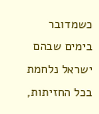כשמדובר בימים שבהם ישראל נלחמת בכל החזיתות,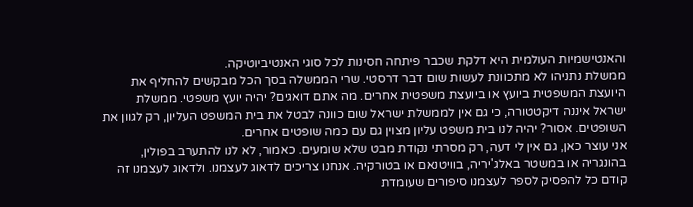והאנטישמיות העולמית היא דלקת שכבר פיתחה חסינות לכל סוגי האנטיביוטיקה.
ממשלת נתניהו לא מתכוונת לעשות שום דבר דרסטי. שרי הממשלה בסך הכל מבקשים להחליף את היועצת המשפטית ביועץ או ביועצת משפטית אחרים. מה אתם דואגים? יהיה יועץ משפטי. ממשלת ישראל איננה דיקטטורה, כי גם אין לממשלת ישראל שום כוונה לבטל את בית המשפט העליון, רק לגוון את השופטים. אסור? יהיה לנו בית משפט עליון מצוין גם עם כמה שופטים אחרים.
אני עוצר כאן, גם אין לי דעה, רק מסרתי נקודת מבט שלא שומעים. כאמור, לא לנו להתערב בפולין, בהונגריה או במשטר באלג'יריה, בוויטנאם או בטורקיה. אנחנו צריכים לדאוג לעצמנו. ולדאוג לעצמנו זה קודם כל להפסיק לספר לעצמנו סיפורים שעומדת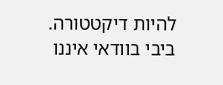להיות דיקטטורה. ביבי בוודאי איננו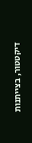דיקטטור, בצייתנות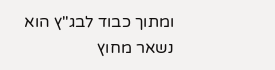ומתוך כבוד לבג"ץ הוא נשאר מחוץ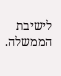לישיבת הממשלה.